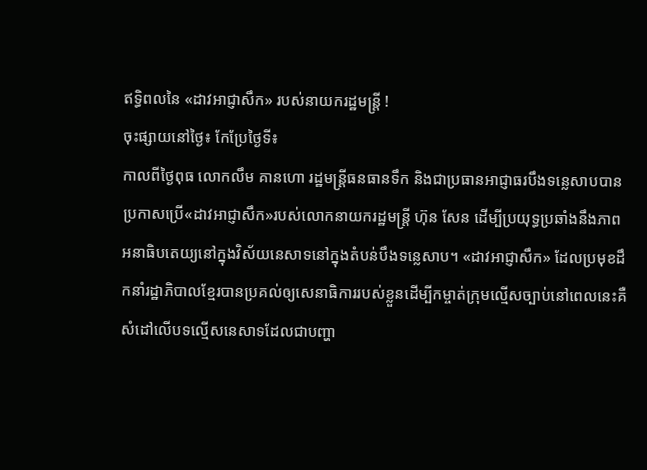ឥទ្ធិពលនៃ «ដាវអាជ្ញាសឹក» របស់នាយករដ្ឋមន្ត្រី !
ចុះផ្សាយនៅថ្ងៃ៖ កែប្រែថ្ងៃទី៖
កាលពីថ្ងៃពុធ លោកលឹម គានហោ រដ្ឋមន្ត្រីធនធានទឹក និងជាប្រធានអាជ្ញាធរបឹងទន្លេសាបបានប្រកាសប្រើ«ដាវអាជ្ញាសឹក»របស់លោកនាយករដ្ឋមន្ត្រី ហ៊ុន សែន ដើម្បីប្រយុទ្ធប្រឆាំងនឹងភាពអនាធិបតេយ្យនៅក្នុងវិស័យនេសាទនៅក្នុងតំបន់បឹងទន្លេសាប។ «ដាវអាជ្ញាសឹក» ដែលប្រមុខដឹកនាំរដ្ឋាភិបាលខ្មែរបានប្រគល់ឲ្យសេនាធិការរបស់ខ្លួនដើម្បីកម្ចាត់ក្រុមល្មើសច្បាប់នៅពេលនេះគឺសំដៅលើបទល្មើសនេសាទដែលជាបញ្ហា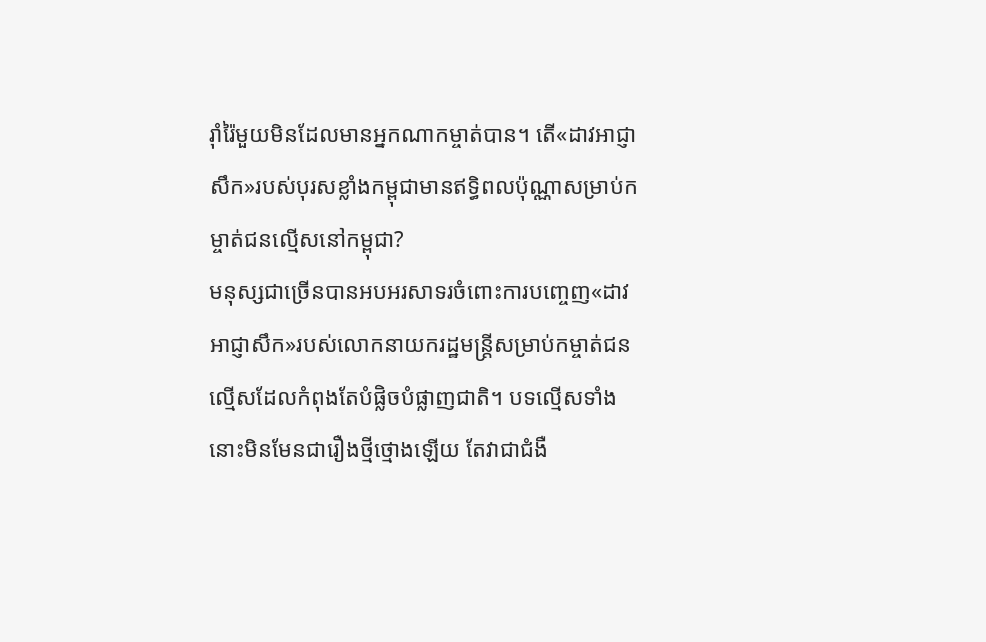រ៉ាំរ៉ៃមួយមិនដែលមានអ្នកណាកម្ចាត់បាន។ តើ«ដាវអាជ្ញាសឹក»របស់បុរសខ្លាំងកម្ពុជាមានឥទ្ធិពលប៉ុណ្ណាសម្រាប់កម្ចាត់ជនល្មើសនៅកម្ពុជា?
មនុស្សជាច្រើនបានអបអរសាទរចំពោះការបញ្ចេញ«ដាវអាជ្ញាសឹក»របស់លោកនាយករដ្ឋមន្ត្រីសម្រាប់កម្ចាត់ជនល្មើសដែលកំពុងតែបំផ្លិចបំផ្លាញជាតិ។ បទល្មើសទាំងនោះមិនមែនជារឿងថ្មីថ្មោងឡើយ តែវាជាជំងឺ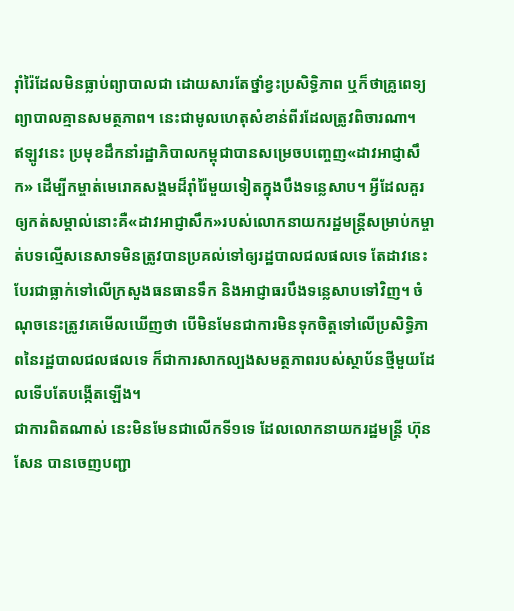រ៉ាំរ៉ៃដែលមិនធ្លាប់ព្យាបាលជា ដោយសារតែថ្នាំខ្វះប្រសិទ្ធិភាព ឬក៏ថាគ្រូពេទ្យព្យាបាលគ្មានសមត្ថភាព។ នេះជាមូលហេតុសំខាន់ពីរដែលត្រូវពិចារណា។
ឥឡូវនេះ ប្រមុខដឹកនាំរដ្ឋាភិបាលកម្ពុជាបានសម្រេចបញ្ចេញ«ដាវអាជ្ញាសឹក» ដើម្បីកម្ចាត់មេរោគសង្គមដ៏រ៉ាំរ៉ៃមួយទៀតក្នុងបឹងទន្លេសាប។ អ្វីដែលគួរឲ្យកត់សម្គាល់នោះគឺ«ដាវអាជ្ញាសឹក»របស់លោកនាយករដ្ឋមន្ត្រីសម្រាប់កម្ចាត់បទល្មើសនេសាទមិនត្រូវបានប្រគល់ទៅឲ្យរដ្ឋបាលជលផលទេ តែដាវនេះបែរជាធ្លាក់ទៅលើក្រសួងធនធានទឹក និងអាជ្ញាធរបឹងទន្លេសាបទៅវិញ។ ចំណុចនេះត្រូវគេមើលឃើញថា បើមិនមែនជាការមិនទុកចិត្តទៅលើប្រសិទ្ធិភាពនៃរដ្ឋបាលជលផលទេ ក៏ជាការសាកល្បងសមត្ថភាពរបស់ស្ថាប័នថ្មីមួយដែលទើបតែបង្កើតឡើង។
ជាការពិតណាស់ នេះមិនមែនជាលើកទី១ទេ ដែលលោកនាយករដ្ឋមន្ត្រី ហ៊ុន សែន បានចេញបញ្ជា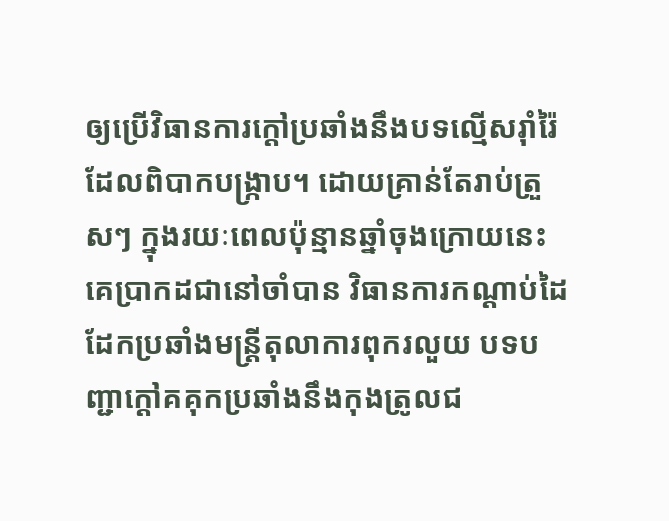ឲ្យប្រើវិធានការក្តៅប្រឆាំងនឹងបទល្មើសរ៉ាំរ៉ៃដែលពិបាកបង្រ្កាប។ ដោយគ្រាន់តែរាប់ត្រួសៗ ក្នុងរយៈពេលប៉ុន្មានឆ្នាំចុងក្រោយនេះ គេប្រាកដជានៅចាំបាន វិធានការកណ្តាប់ដៃដែកប្រឆាំងមន្ត្រីតុលាការពុករលួយ បទបញ្ជាក្តៅគគុកប្រឆាំងនឹងកុងត្រូលជ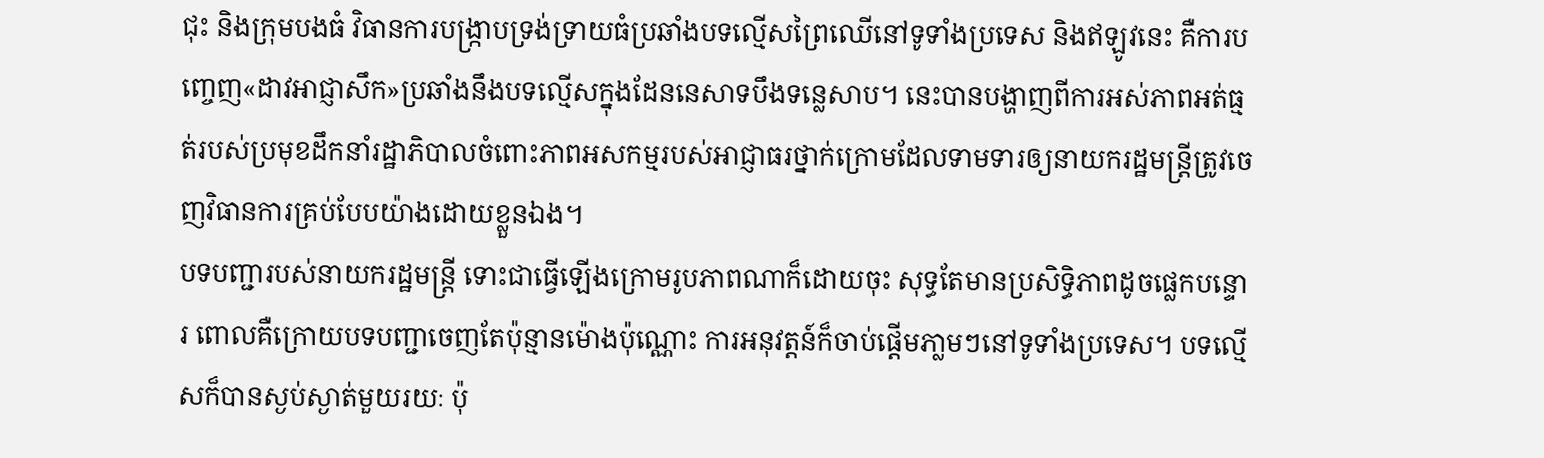ជុះ និងក្រុមបងធំ វិធានការបង្ក្រាបទ្រង់ទ្រាយធំប្រឆាំងបទល្មើសព្រៃឈើនៅទូទាំងប្រទេស និងឥឡូវនេះ គឺការបញ្ចេញ«ដាវអាជ្ញាសឹក»ប្រឆាំងនឹងបទល្មើសក្នុងដែននេសាទបឹងទន្លេសាប។ នេះបានបង្ហាញពីការអស់ភាពអត់ធ្មត់របស់ប្រមុខដឹកនាំរដ្ឋាភិបាលចំពោះភាពអសកម្មរបស់អាជ្ញាធរថ្នាក់ក្រោមដែលទាមទារឲ្យនាយករដ្ឋមន្ត្រីត្រូវចេញវិធានការគ្រប់បែបយ៉ាងដោយខ្លួនឯង។
បទបញ្ជារបស់នាយករដ្ឋមន្ត្រី ទោះជាធ្វើឡើងក្រោមរូបភាពណាក៏ដោយចុះ សុទ្ធតែមានប្រសិទ្ធិភាពដូចផ្លេកបន្ទោរ ពោលគឺក្រោយបទបញ្ជាចេញតែប៉ុន្មានម៉ោងប៉ុណ្ណោះ ការអនុវត្តន៍ក៏ចាប់ផ្តើមភា្លមៗនៅទូទាំងប្រទេស។ បទល្មើសក៏បានស្ងប់ស្ងាត់មួយរយៈ ប៉ុ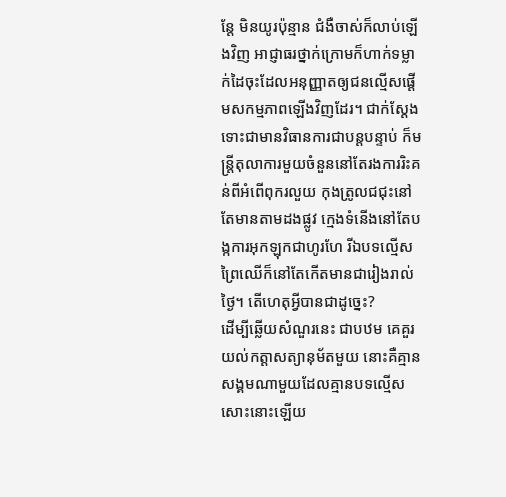ន្តែ មិនយូរប៉ុន្មាន ជំងឺចាស់ក៏លាប់ឡើងវិញ អាជ្ញាធរថ្នាក់ក្រោមក៏ហាក់ទម្លាក់ដៃចុះដែលអនុញ្ញាតឲ្យជនល្មើសផ្តើមសកម្មភាពឡើងវិញដែរ។ ជាក់ស្តែង ទោះជាមានវិធានការជាបន្តបន្ទាប់ ក៏មន្ត្រីតុលាការមួយចំនួននៅតែរងការរិះគន់ពីអំពើពុករលួយ កុងត្រូលជជុះនៅតែមានតាមដងផ្លូវ ក្មេងទំនើងនៅតែបង្កការអុកឡុកជាហូរហែ រីឯបទល្មើសព្រៃឈើក៏នៅតែកើតមានជារៀងរាល់ថ្ងៃ។ តើហេតុអ្វីបានជាដូច្នេះ?
ដើម្បីឆ្លើយសំណួរនេះ ជាបឋម គេគួរយល់កត្តាសត្យានុម័តមួយ នោះគឺគ្មានសង្គមណាមួយដែលគ្មានបទល្មើសសោះនោះឡើយ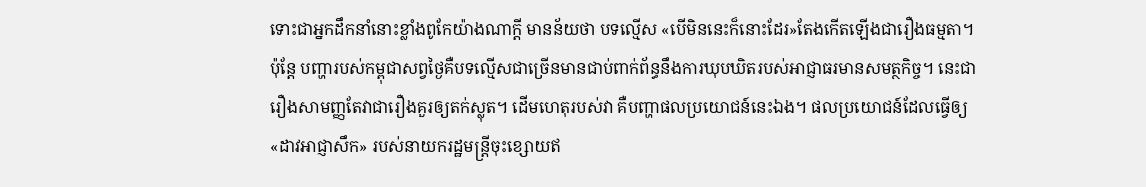ទោះជាអ្នកដឹកនាំនោះខ្លាំងពូកែយ៉ាងណាក្តី មានន័យថា បទល្មើស «បើមិននេះក៏នោះដែរ»តែងកើតឡើងជារឿងធម្មតា។ ប៉ុន្តែ បញ្ហារបស់កម្ពុជាសព្វថ្ងៃគឺបទល្មើសជាច្រើនមានជាប់ពាក់ព័ន្ធនឹងការឃុបឃិតរបស់អាជ្ញាធរមានសមត្ថកិច្ច។ នេះជារឿងសាមញ្ញតែវាជារឿងគួរឲ្យតក់ស្លុត។ ដើមហេតុរបស់វា គឺបញ្ហាផលប្រយោជន៍នេះឯង។ ផលប្រយោជន៍ដែលធ្វើឲ្យ «ដាវអាជ្ញាសឹក» របស់នាយករដ្ឋមន្ត្រីចុះខ្សោយឥ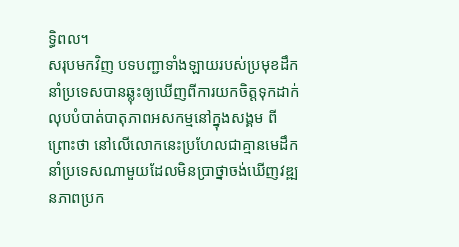ទ្ធិពល។
សរុបមកវិញ បទបញ្ជាទាំងឡាយរបស់ប្រមុខដឹកនាំប្រទេសបានឆ្លុះឲ្យឃើញពីការយកចិត្តទុកដាក់លុបបំបាត់បាតុភាពអសកម្មនៅក្នុងសង្គម ពីព្រោះថា នៅលើលោកនេះប្រហែលជាគ្មានមេដឹកនាំប្រទេសណាមួយដែលមិនប្រាថ្នាចង់ឃើញវឌ្ឍនភាពប្រក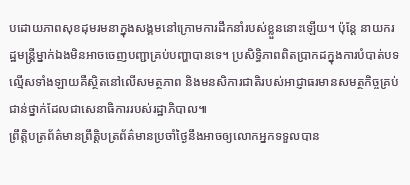បដោយភាពសុខដុមរមនាក្នុងសង្គមនៅក្រោមការដឹកនាំរបស់ខ្លួននោះឡើយ។ ប៉ុន្តែ នាយករដ្ឋមន្ត្រីម្នាក់ឯងមិនអាចចេញបញ្ជាគ្រប់បញ្ហាបានទេ។ ប្រសិទ្ធិភាពពិតប្រាកដក្នុងការបំបាត់បទល្មើសទាំងឡាយគឺស្ថិតនៅលើសមត្ថភាព និងមនសិការជាតិរបស់អាជ្ញាធរមានសមត្ថកិច្ចគ្រប់ជាន់ថ្នាក់ដែលជាសេនាធិការរបស់រដ្ឋាភិបាល៕
ព្រឹត្តិបត្រព័ត៌មានព្រឹត្តិបត្រព័ត៌មានប្រចាំថ្ងៃនឹងអាចឲ្យលោកអ្នកទទួលបាន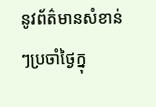នូវព័ត៌មានសំខាន់ៗប្រចាំថ្ងៃក្នុ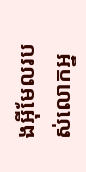ងអ៊ីមែលរបស់លោកអ្ន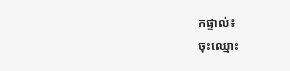កផ្ទាល់៖
ចុះឈ្មោះ